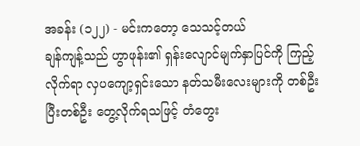အခန်း (၁၂၂) - မင်းကတော့ သေသင့်တယ်
ချန်ကျန့်သည် ဟွာဖုန်း၏ ရှန်းလျောင်မျက်နှာပြင်ကို ကြည့်လိုက်ရာ လှပကျော့ရှင်းသော နတ်သမီးလေးများကို တစ်ဦးပြီးတစ်ဦး တွေ့လိုက်ရသဖြင့် တံတွေး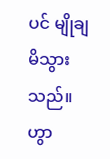ပင် မျိုချမိသွားသည်။
ဟွာ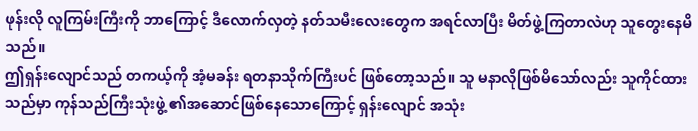ဖုန်းလို လူကြမ်းကြီးကို ဘာကြောင့် ဒီလောက်လှတဲ့ နတ်သမီးလေးတွေက အရင်လာပြီး မိတ်ဖွဲ့ကြတာလဲဟု သူတွေးနေမိသည်။
ဤရှန်းလျောင်သည် တကယ့်ကို အံ့မခန်း ရတနာသိုက်ကြီးပင် ဖြစ်တော့သည်။ သူ မနာလိုဖြစ်မိသော်လည်း သူကိုင်ထားသည်မှာ ကုန်သည်ကြီးသုံးဖွဲ့ ၏အဆောင်ဖြစ်နေသောကြောင့် ရှန်းလျောင် အသုံး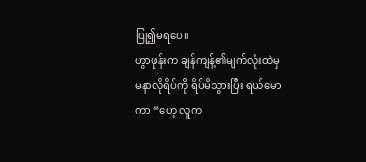ပြု၍မရပေ။
ဟွာဖုန်းက ချန်ကျန့်၏မျက်လုံးထဲမှ မနာလိုရိပ်ကို ရိပ်မိသွားပြီး ရယ်မောကာ “ဟေ့ လူက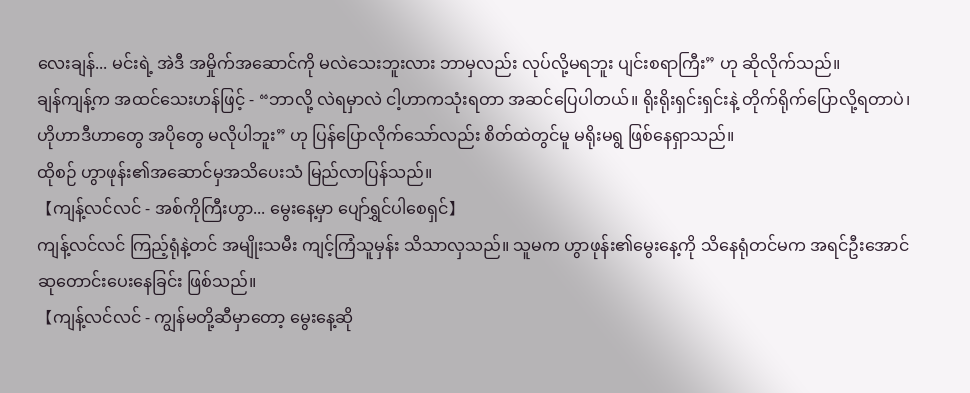လေးချန်... မင်းရဲ့ အဲဒီ အမှိုက်အဆောင်ကို မလဲသေးဘူးလား ဘာမှလည်း လုပ်လို့မရဘူး ပျင်းစရာကြီး” ဟု ဆိုလိုက်သည်။
ချန်ကျန့်က အထင်သေးဟန်ဖြင့် - “ဘာလို့ လဲရမှာလဲ ငါ့ဟာကသုံးရတာ အဆင်ပြေပါတယ်။ ရိုးရိုးရှင်းရှင်းနဲ့ တိုက်ရိုက်ပြောလို့ရတာပဲ၊ ဟိုဟာဒီဟာတွေ အပိုတွေ မလိုပါဘူး” ဟု ပြန်ပြောလိုက်သော်လည်း စိတ်ထဲတွင်မူ မရိုးမရွ ဖြစ်နေရှာသည်။
ထိုစဉ် ဟွာဖုန်း၏အဆောင်မှအသိပေးသံ မြည်လာပြန်သည်။
【ကျန့်လင်လင် - အစ်ကိုကြီးဟွာ... မွေးနေ့မှာ ပျော်ရွှင်ပါစေရှင်】
ကျန့်လင်လင် ကြည့်ရုံနဲ့တင် အမျိုးသမီး ကျင့်ကြံသူမှန်း သိသာလှသည်။ သူမက ဟွာဖုန်း၏မွေးနေ့ကို သိနေရုံတင်မက အရင်ဦးအောင် ဆုတောင်းပေးနေခြင်း ဖြစ်သည်။
【ကျန့်လင်လင် - ကျွန်မတို့ဆီမှာတော့ မွေးနေ့ဆို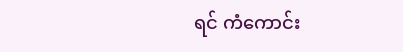ရင် ကံကောင်း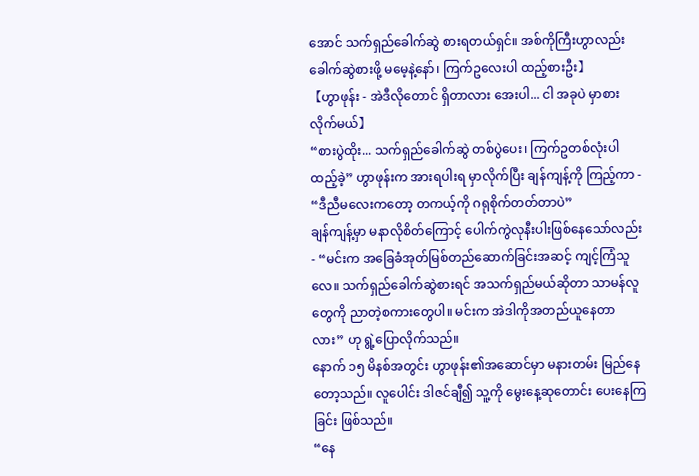အောင် သက်ရှည်ခေါက်ဆွဲ စားရတယ်ရှင်။ အစ်ကိုကြီးဟွာလည်း ခေါက်ဆွဲစားဖို့ မမေ့နဲ့နော်၊ ကြက်ဥလေးပါ ထည့်စားဦး】
【ဟွာဖုန်း - အဲဒီလိုတောင် ရှိတာလား အေးပါ... ငါ အခုပဲ မှာစားလိုက်မယ်】
“စားပွဲထိုး... သက်ရှည်ခေါက်ဆွဲ တစ်ပွဲပေး၊ ကြက်ဥတစ်လုံးပါ ထည့်ခဲ့” ဟွာဖုန်းက အားရပါးရ မှာလိုက်ပြီး ချန်ကျန့်ကို ကြည့်ကာ - “ဒီညီမလေးကတော့ တကယ့်ကို ဂရုစိုက်တတ်တာပဲ”
ချန်ကျန့်မှာ မနာလိုစိတ်ကြောင့် ပေါက်ကွဲလုနီးပါးဖြစ်နေသော်လည်း - “မင်းက အခြေခံအုတ်မြစ်တည်ဆောက်ခြင်းအဆင့် ကျင့်ကြံသူလေ။ သက်ရှည်ခေါက်ဆွဲစားရင် အသက်ရှည်မယ်ဆိုတာ သာမန်လူတွေကို ညာတဲ့စကားတွေပါ။ မင်းက အဲဒါကိုအတည်ယူနေတာလား” ဟု ရွဲ့ပြောလိုက်သည်။
နောက် ၁၅ မိနစ်အတွင်း ဟွာဖုန်း၏အဆောင်မှာ မနားတမ်း မြည်နေတော့သည်။ လူပေါင်း ဒါဇင်ချီ၍ သူ့ကို မွေးနေ့ဆုတောင်း ပေးနေကြခြင်း ဖြစ်သည်။
“နေ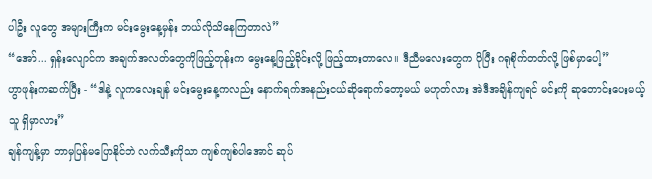ပါဦး လူတွေ အများကြီးက မင်းမွေးနေ့မှန်း ဘယ်လိုသိနေကြတာလဲ”
“အော်... ရှန်းလျောင်က အချက်အလတ်တွေကိုဖြည့်တုန်းက မွေးနေ့ဖြည့်ခိုင်းလို့ ဖြည့်ထားတာလေ။ ဒီညီမလေးတွေက ပိုပြီး ဂရုစိုက်တတ်လို့ ဖြစ်မှာပေါ့”
ဟွာဖုန်းကဆက်ပြီး - “ဒါနဲ့ လူကလေးချန် မင်းမွေးနေ့ကလည်း နောက်ရက်အနည်းငယ်ဆိုရောက်တော့မယ် မဟုတ်လား အဲဒီအချိန်ကျရင် မင်းကို ဆုတောင်းပေးမယ့်သူ ရှိမှာလား”
ချန်ကျန့်မှာ ဘာမှပြန်မပြောနိုင်ဘဲ လက်သီးကိုသာ ကျစ်ကျစ်ပါအောင် ဆုပ်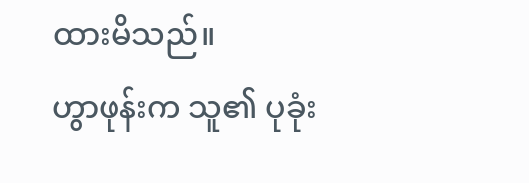ထားမိသည်။
ဟွာဖုန်းက သူ၏ ပုခုံး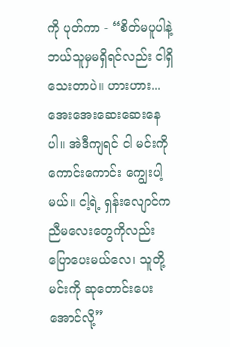ကို ပုတ်ကာ - “စိတ်မပူပါနဲ့ ဘယ်သူမှမရှိရင်လည်း ငါရှိသေးတာပဲ။ ဟားဟား... အေးအေးဆေးဆေးနေပါ။ အဲဒီကျရင် ငါ မင်းကို ကောင်းကောင်း ကျွေးပါ့မယ်။ ငါ့ရဲ့ ရှန်းလျောင်က ညီမလေးတွေကိုလည်း ပြောပေးမယ်လေ၊ သူတို့ မင်းကို ဆုတောင်းပေးအောင်လို့”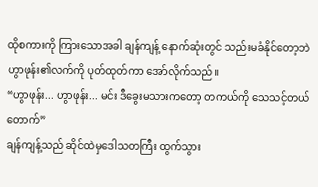ထိုစကားကို ကြားသောအခါ ချန်ကျန့် နောက်ဆုံးတွင် သည်းမခံနိုင်တော့ဘဲ ဟွာဖုန်း၏လက်ကို ပုတ်ထုတ်ကာ အော်လိုက်သည်။
“ဟွာဖုန်း... ဟွာဖုန်း... မင်း ဒီခွေးမသားကတော့ တကယ်ကို သေသင့်တယ် တောက်”
ချန်ကျန့်သည် ဆိုင်ထဲမှဒေါသတကြီး ထွက်သွား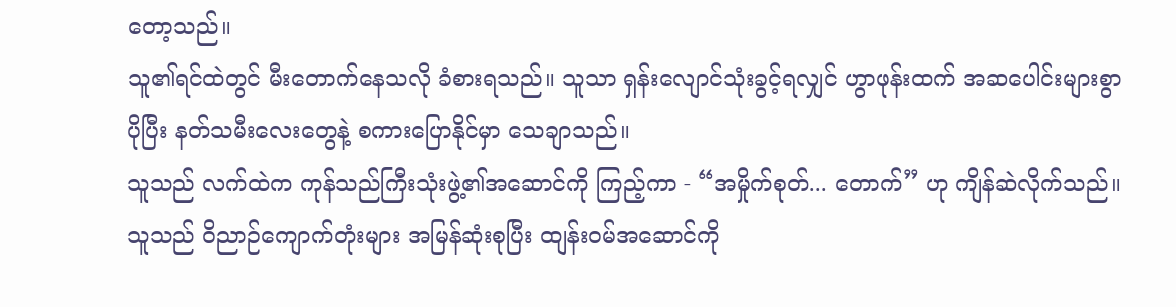တော့သည်။
သူ၏ရင်ထဲတွင် မီးတောက်နေသလို ခံစားရသည်။ သူသာ ရှန်းလျောင်သုံးခွင့်ရလျှင် ဟွာဖုန်းထက် အဆပေါင်းများစွာ ပိုပြီး နတ်သမီးလေးတွေနဲ့ စကားပြောနိုင်မှာ သေချာသည်။
သူသည် လက်ထဲက ကုန်သည်ကြီးသုံးဖွဲ့၏အဆောင်ကို ကြည့်ကာ - “အမှိုက်စုတ်... တောက်” ဟု ကျိန်ဆဲလိုက်သည်။
သူသည် ဝိညာဉ်ကျောက်တုံးများ အမြန်ဆုံးစုပြီး ထျန်းဝမ်အဆောင်ကို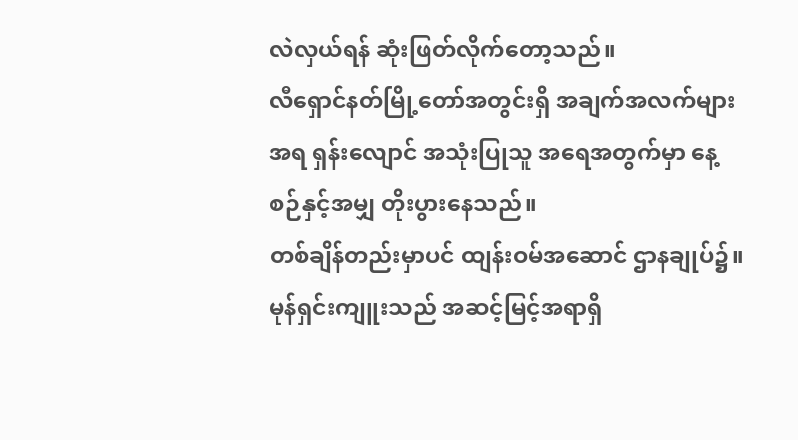လဲလှယ်ရန် ဆုံးဖြတ်လိုက်တော့သည်။
လီရှောင်နတ်မြို့တော်အတွင်းရှိ အချက်အလက်များအရ ရှန်းလျောင် အသုံးပြုသူ အရေအတွက်မှာ နေ့စဉ်နှင့်အမျှ တိုးပွားနေသည်။
တစ်ချိန်တည်းမှာပင် ထျန်းဝမ်အဆောင် ဌာနချုပ်၌။
မုန်ရှင်းကျူးသည် အဆင့်မြင့်အရာရှိ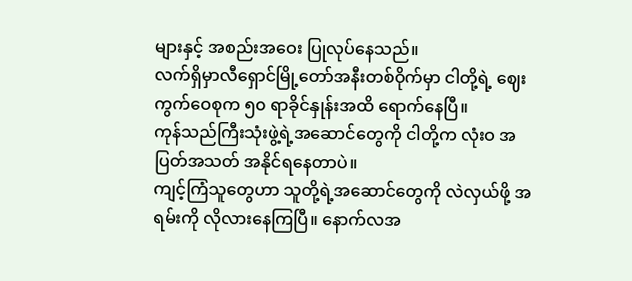များနှင့် အစည်းအဝေး ပြုလုပ်နေသည်။
လက်ရှိမှာလီရှောင်မြို့တော်အနီးတစ်ဝိုက်မှာ ငါတို့ရဲ့ ဈေးကွက်ဝေစုက ၅၀ ရာခိုင်နှုန်းအထိ ရောက်နေပြီ။
ကုန်သည်ကြီးသုံးဖွဲ့ရဲ့အဆောင်တွေကို ငါတို့က လုံးဝ အပြတ်အသတ် အနိုင်ရနေတာပဲ။
ကျင့်ကြံသူတွေဟာ သူတို့ရဲ့အဆောင်တွေကို လဲလှယ်ဖို့ အရမ်းကို လိုလားနေကြပြီ။ နောက်လအ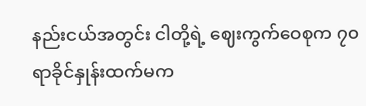နည်းငယ်အတွင်း ငါတို့ရဲ့ ဈေးကွက်ဝေစုက ၇၀ ရာခိုင်နှုန်းထက်မက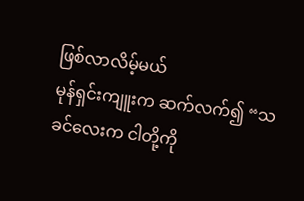ဖြစ်လာလိမ့်မယ်
မုန်ရှင်းကျူးက ဆက်လက်၍ “သခင်လေးက ငါတို့ကို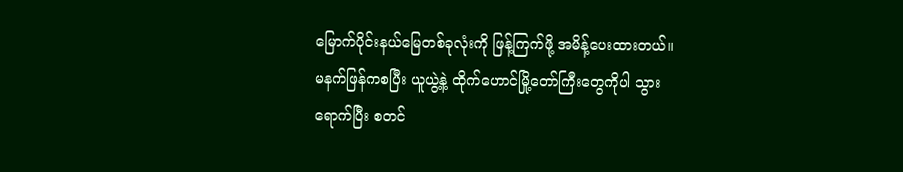မြောက်ပိုင်းနယ်မြေတစ်ခုလုံးကို ဖြန့်ကြက်ဖို့ အမိန့်ပေးထားတယ်။
မနက်ဖြန်ကစပြီး ယူယွဲ့နဲ့ ထိုက်ဟောင်မြို့တော်ကြီးတွေကိုပါ သွားရောက်ပြီး စတင်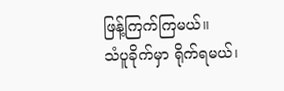ဖြန့်ကြက်ကြမယ်။
သံပူခိုက်မှာ ရိုက်ရမယ်၊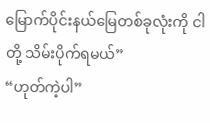မြောက်ပိုင်းနယ်မြေတစ်ခုလုံးကို ငါတို့ သိမ်းပိုက်ရမယ်”
“ဟုတ်ကဲ့ပါ”